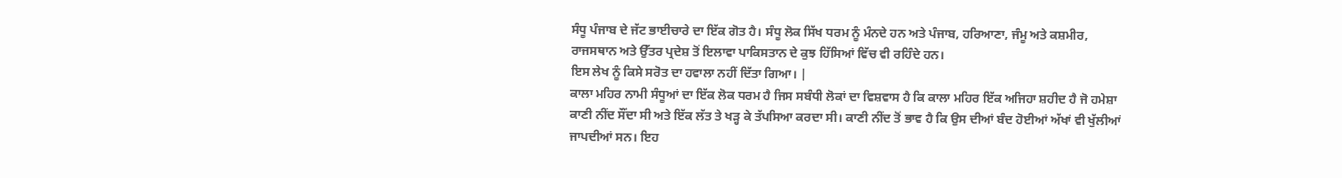ਸੰਧੂ ਪੰਜਾਬ ਦੇ ਜੱਟ ਭਾਈਚਾਰੇ ਦਾ ਇੱਕ ਗੋਤ ਹੈ। ਸੰਧੂ ਲੋਕ ਸਿੱਖ ਧਰਮ ਨੂੰ ਮੰਨਦੇ ਹਨ ਅਤੇ ਪੰਜਾਬ, ਹਰਿਆਣਾ, ਜੰਮੂ ਅਤੇ ਕਸ਼ਮੀਰ, ਰਾਜਸਥਾਨ ਅਤੇ ਉੱਤਰ ਪ੍ਰਦੇਸ਼ ਤੋਂ ਇਲਾਵਾ ਪਾਕਿਸਤਾਨ ਦੇ ਕੁਝ ਹਿੱਸਿਆਂ ਵਿੱਚ ਵੀ ਰਹਿੰਦੇ ਹਨ।
ਇਸ ਲੇਖ ਨੂੰ ਕਿਸੇ ਸਰੋਤ ਦਾ ਹਵਾਲਾ ਨਹੀਂ ਦਿੱਤਾ ਗਿਆ। |
ਕਾਲਾ ਮਹਿਰ ਨਾਮੀ ਸੰਧੂਆਂ ਦਾ ਇੱਕ ਲੋਕ ਧਰਮ ਹੈ ਜਿਸ ਸਬੰਧੀ ਲੋਕਾਂ ਦਾ ਵਿਸ਼ਵਾਸ ਹੈ ਕਿ ਕਾਲਾ ਮਹਿਰ ਇੱਕ ਅਜਿਹਾ ਸ਼ਹੀਦ ਹੈ ਜੋ ਹਮੇਸ਼ਾ ਕਾਣੀ ਨੀਂਦ ਸੌਂਦਾ ਸੀ ਅਤੇ ਇੱਕ ਲੱਤ ਤੇ ਖੜ੍ਹ ਕੇ ਤੱਪਸਿਆ ਕਰਦਾ ਸੀ। ਕਾਣੀ ਨੀਂਦ ਤੋਂ ਭਾਵ ਹੈ ਕਿ ਉਸ ਦੀਆਂ ਬੰਦ ਹੋਈਆਂ ਅੱਖਾਂ ਵੀ ਖੁੱਲੀਆਂ ਜਾਪਦੀਆਂ ਸਨ। ਇਹ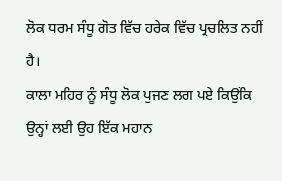ਲੋਕ ਧਰਮ ਸੰਧੂ ਗੋਤ ਵਿੱਚ ਹਰੇਕ ਵਿੱਚ ਪ੍ਰਚਲਿਤ ਨਹੀਂ ਹੈ।
ਕਾਲਾ ਮਹਿਰ ਨੂੰ ਸੰਧੂ ਲੋਕ ਪੁਜਣ ਲਗ ਪਏ ਕਿਉਂਕਿ ਉਨ੍ਹਾਂ ਲਈ ਉਹ ਇੱਕ ਮਹਾਨ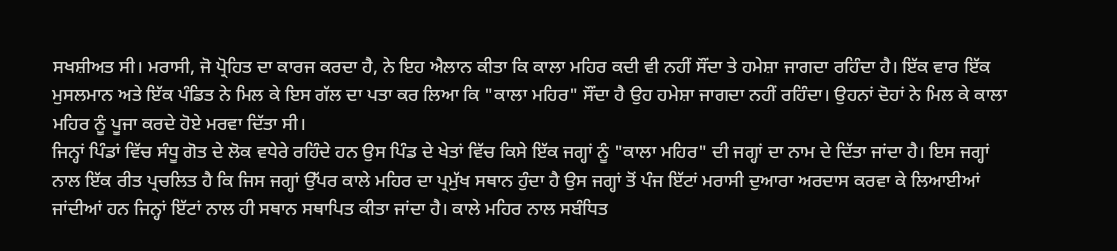ਸਖਸ਼ੀਅਤ ਸੀ। ਮਰਾਸੀ, ਜੋ ਪ੍ਰੋਹਿਤ ਦਾ ਕਾਰਜ ਕਰਦਾ ਹੈ, ਨੇ ਇਹ ਐਲਾਨ ਕੀਤਾ ਕਿ ਕਾਲਾ ਮਹਿਰ ਕਦੀ ਵੀ ਨਹੀਂ ਸੌਂਦਾ ਤੇ ਹਮੇਸ਼ਾ ਜਾਗਦਾ ਰਹਿੰਦਾ ਹੈ। ਇੱਕ ਵਾਰ ਇੱਕ ਮੁਸਲਮਾਨ ਅਤੇ ਇੱਕ ਪੰਡਿਤ ਨੇ ਮਿਲ ਕੇ ਇਸ ਗੱਲ ਦਾ ਪਤਾ ਕਰ ਲਿਆ ਕਿ "ਕਾਲਾ ਮਹਿਰ" ਸੌਂਦਾ ਹੈ ਉਹ ਹਮੇਸ਼ਾ ਜਾਗਦਾ ਨਹੀਂ ਰਹਿੰਦਾ। ਉਹਨਾਂ ਦੋਹਾਂ ਨੇ ਮਿਲ ਕੇ ਕਾਲਾ ਮਹਿਰ ਨੂੰ ਪੂਜਾ ਕਰਦੇ ਹੋਏ ਮਰਵਾ ਦਿੱਤਾ ਸੀ।
ਜਿਨ੍ਹਾਂ ਪਿੰਡਾਂ ਵਿੱਚ ਸੰਧੂ ਗੋਤ ਦੇ ਲੋਕ ਵਧੇਰੇ ਰਹਿੰਦੇ ਹਨ ਉਸ ਪਿੰਡ ਦੇ ਖੇਤਾਂ ਵਿੱਚ ਕਿਸੇ ਇੱਕ ਜਗ੍ਹਾਂ ਨੂੰ "ਕਾਲਾ ਮਹਿਰ" ਦੀ ਜਗ੍ਹਾਂ ਦਾ ਨਾਮ ਦੇ ਦਿੱਤਾ ਜਾਂਦਾ ਹੈ। ਇਸ ਜਗ੍ਹਾਂ ਨਾਲ ਇੱਕ ਰੀਤ ਪ੍ਰਚਲਿਤ ਹੈ ਕਿ ਜਿਸ ਜਗ੍ਹਾਂ ਉੱਪਰ ਕਾਲੇ ਮਹਿਰ ਦਾ ਪ੍ਰਮੁੱਖ ਸਥਾਨ ਹੁੰਦਾ ਹੈ ਉਸ ਜਗ੍ਹਾਂ ਤੋਂ ਪੰਜ ਇੱਟਾਂ ਮਰਾਸੀ ਦੁਆਰਾ ਅਰਦਾਸ ਕਰਵਾ ਕੇ ਲਿਆਈਆਂ ਜਾਂਦੀਆਂ ਹਨ ਜਿਨ੍ਹਾਂ ਇੱਟਾਂ ਨਾਲ ਹੀ ਸਥਾਨ ਸਥਾਪਿਤ ਕੀਤਾ ਜਾਂਦਾ ਹੈ। ਕਾਲੇ ਮਹਿਰ ਨਾਲ ਸਬੰਧਿਤ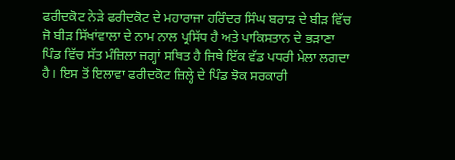ਫਰੀਦਕੋਟ ਨੇੜੇ ਫਰੀਦਕੋਟ ਦੇ ਮਹਾਰਾਜਾ ਹਰਿੰਦਰ ਸਿੰਘ ਬਰਾੜ ਦੇ ਬੀੜ ਵਿੱਚ ਜੋ ਬੀੜ ਸਿੱਖਾਂਵਾਲਾ ਦੇ ਨਾਮ ਨਾਲ ਪ੍ਰਸਿੱਧ ਹੈ ਅਤੇ ਪਾਕਿਸਤਾਨ ਦੇ ਭੜਾਣਾ ਪਿੰਡ ਵਿੱਚ ਸੱਤ ਮੰਜ਼ਿਲਾ ਜਗ੍ਹਾਂ ਸਥਿਤ ਹੈ ਜਿਥੇ ਇੱਕ ਵੱਡ ਪਧਰੀ ਮੇਲਾ ਲਗਦਾ ਹੈ। ਇਸ ਤੋਂ ਇਲਾਵਾ ਫਰੀਦਕੋਟ ਜ਼ਿਲ੍ਹੇ ਦੇ ਪਿੰਡ ਝੋਕ ਸਰਕਾਰੀ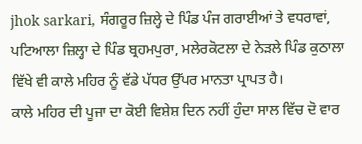jhok sarkari, ਸੰਗਰੂਰ ਜ਼ਿਲ੍ਹੇ ਦੇ ਪਿੰਡ ਪੰਜ ਗਰਾਈਆਂ ਤੇ ਵਧਰਾਵਾਂ, ਪਟਿਆਲਾ ਜ਼ਿਲ੍ਹਾ ਦੇ ਪਿੰਡ ਬ੍ਰਹਮਪੁਰਾ, ਮਲੇਰਕੋਟਲਾ ਦੇ ਨੇੜਲੇ ਪਿੰਡ ਕੁਠਾਲਾ ਵਿੱਖੇ ਵੀ ਕਾਲੇ ਮਹਿਰ ਨੂੰ ਵੱਡੇ ਪੱਧਰ ਉੱਪਰ ਮਾਨਤਾ ਪ੍ਰਾਪਤ ਹੈ।
ਕਾਲੇ ਮਹਿਰ ਦੀ ਪੂਜਾ ਦਾ ਕੋਈ ਵਿਸ਼ੇਸ਼ ਦਿਨ ਨਹੀਂ ਹੁੰਦਾ ਸਾਲ ਵਿੱਚ ਦੋ ਵਾਰ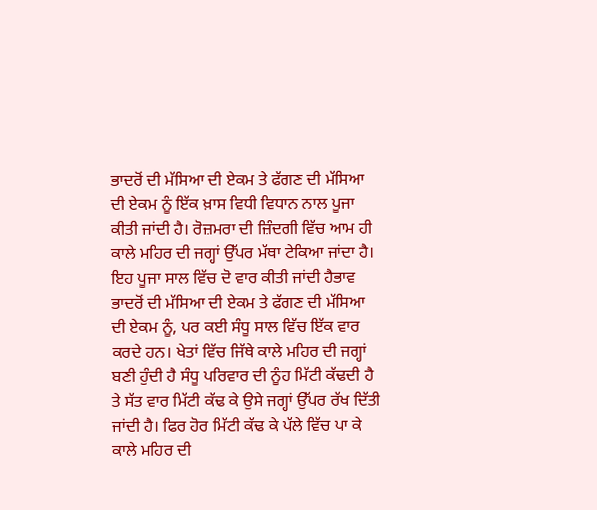ਭਾਦਰੋਂ ਦੀ ਮੱਸਿਆ ਦੀ ਏਕਮ ਤੇ ਫੱਗਣ ਦੀ ਮੱਸਿਆ ਦੀ ਏਕਮ ਨੂੰ ਇੱਕ ਖ਼ਾਸ ਵਿਧੀ ਵਿਧਾਨ ਨਾਲ ਪੂਜਾ ਕੀਤੀ ਜਾਂਦੀ ਹੈ। ਰੋਜ਼ਮਰਾ ਦੀ ਜ਼ਿੰਦਗੀ ਵਿੱਚ ਆਮ ਹੀ ਕਾਲੇ ਮਹਿਰ ਦੀ ਜਗ੍ਹਾਂ ਉੱਪਰ ਮੱਥਾ ਟੇਕਿਆ ਜਾਂਦਾ ਹੈ।
ਇਹ ਪੂਜਾ ਸਾਲ ਵਿੱਚ ਦੋ ਵਾਰ ਕੀਤੀ ਜਾਂਦੀ ਹੈਭਾਵ ਭਾਦਰੋਂ ਦੀ ਮੱਸਿਆ ਦੀ ਏਕਮ ਤੇ ਫੱਗਣ ਦੀ ਮੱਸਿਆ ਦੀ ਏਕਮ ਨੂੰ, ਪਰ ਕਈ ਸੰਧੂ ਸਾਲ ਵਿੱਚ ਇੱਕ ਵਾਰ ਕਰਦੇ ਹਨ। ਖੇਤਾਂ ਵਿੱਚ ਜਿੱਥੇ ਕਾਲੇ ਮਹਿਰ ਦੀ ਜਗ੍ਹਾਂ ਬਣੀ ਹੁੰਦੀ ਹੈ ਸੰਧੂ ਪਰਿਵਾਰ ਦੀ ਨੂੰਹ ਮਿੱਟੀ ਕੱਢਦੀ ਹੈ ਤੇ ਸੱਤ ਵਾਰ ਮਿੱਟੀ ਕੱਢ ਕੇ ਉਸੇ ਜਗ੍ਹਾਂ ਉੱਪਰ ਰੱਖ ਦਿੱਤੀ ਜਾਂਦੀ ਹੈ। ਫਿਰ ਹੋਰ ਮਿੱਟੀ ਕੱਢ ਕੇ ਪੱਲੇ ਵਿੱਚ ਪਾ ਕੇ ਕਾਲੇ ਮਹਿਰ ਦੀ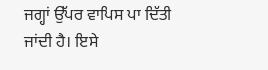ਜਗ੍ਹਾਂ ਉੱਪਰ ਵਾਪਿਸ ਪਾ ਦਿੱਤੀ ਜਾਂਦੀ ਹੈ। ਇਸੇ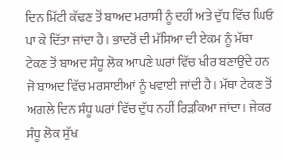ਦਿਨ ਮਿੱਟੀ ਕੱਢਣ ਤੋਂ ਬਾਅਦ ਮਰਾਸੀ ਨੂੰ ਦਹੀਂ ਅਤੇ ਦੁੱਧ ਵਿੱਚ ਘਿਓ ਪਾ ਕੇ ਦਿੱਤਾ ਜਾਂਦਾ ਹੈ। ਭਾਦਰੋਂ ਦੀ ਮੱਸਿਆ ਦੀ ਏਕਮ ਨੂੰ ਮੱਥਾ ਟੇਕਣ ਤੋਂ ਬਾਅਦ ਸੰਧੂ ਲੋਕ ਆਪਣੇ ਘਰਾਂ ਵਿੱਚ ਖੀਰ ਬਣਾਉਂਦੇ ਹਨ ਜੋ ਬਾਅਦ ਵਿੱਚ ਮਰਸਾਈਆਂ ਨੂੰ ਖਵਾਈ ਜਾਂਦੀ ਹੈ। ਮੱਥਾ ਟੇਕਣ ਤੋਂ ਅਗਲੇ ਦਿਨ ਸੰਧੂ ਘਰਾਂ ਵਿੱਚ ਦੁੱਧ ਨਹੀਂ ਰਿੜਕਿਆ ਜਾਂਦਾ। ਜੇਕਰ ਸੰਧੂ ਲੋਕ ਸੁੱਖ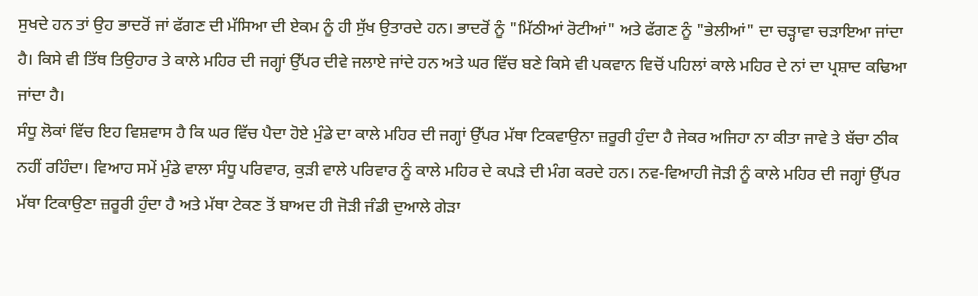ਸੁਖਦੇ ਹਨ ਤਾਂ ਉਹ ਭਾਦਰੋਂ ਜਾਂ ਫੱਗਣ ਦੀ ਮੱਸਿਆ ਦੀ ਏਕਮ ਨੂੰ ਹੀ ਸੁੱਖ ਉਤਾਰਦੇ ਹਨ। ਭਾਦਰੋਂ ਨੂੰ "ਮਿੱਠੀਆਂ ਰੋਟੀਆਂ" ਅਤੇ ਫੱਗਣ ਨੂੰ "ਭੇਲੀਆਂ" ਦਾ ਚੜ੍ਹਾਵਾ ਚੜਾਇਆ ਜਾਂਦਾ ਹੈ। ਕਿਸੇ ਵੀ ਤਿੱਥ ਤਿਉਹਾਰ ਤੇ ਕਾਲੇ ਮਹਿਰ ਦੀ ਜਗ੍ਹਾਂ ਉੱਪਰ ਦੀਵੇ ਜਲਾਏ ਜਾਂਦੇ ਹਨ ਅਤੇ ਘਰ ਵਿੱਚ ਬਣੇ ਕਿਸੇ ਵੀ ਪਕਵਾਨ ਵਿਚੋਂ ਪਹਿਲਾਂ ਕਾਲੇ ਮਹਿਰ ਦੇ ਨਾਂ ਦਾ ਪ੍ਰਸ਼ਾਦ ਕਢਿਆ ਜਾਂਦਾ ਹੈ।
ਸੰਧੂ ਲੋਕਾਂ ਵਿੱਚ ਇਹ ਵਿਸ਼ਵਾਸ ਹੈ ਕਿ ਘਰ ਵਿੱਚ ਪੈਦਾ ਹੋਏ ਮੁੰਡੇ ਦਾ ਕਾਲੇ ਮਹਿਰ ਦੀ ਜਗ੍ਹਾਂ ਉੱਪਰ ਮੱਥਾ ਟਿਕਵਾਉਨਾ ਜ਼ਰੂਰੀ ਹੁੰਦਾ ਹੈ ਜੇਕਰ ਅਜਿਹਾ ਨਾ ਕੀਤਾ ਜਾਵੇ ਤੇ ਬੱਚਾ ਠੀਕ ਨਹੀਂ ਰਹਿੰਦਾ। ਵਿਆਹ ਸਮੇਂ ਮੁੰਡੇ ਵਾਲਾ ਸੰਧੂ ਪਰਿਵਾਰ, ਕੁੜੀ ਵਾਲੇ ਪਰਿਵਾਰ ਨੂੰ ਕਾਲੇ ਮਹਿਰ ਦੇ ਕਪੜੇ ਦੀ ਮੰਗ ਕਰਦੇ ਹਨ। ਨਵ-ਵਿਆਹੀ ਜੋੜੀ ਨੂੰ ਕਾਲੇ ਮਹਿਰ ਦੀ ਜਗ੍ਹਾਂ ਉੱਪਰ ਮੱਥਾ ਟਿਕਾਉਣਾ ਜ਼ਰੂਰੀ ਹੁੰਦਾ ਹੈ ਅਤੇ ਮੱਥਾ ਟੇਕਣ ਤੋਂ ਬਾਅਦ ਹੀ ਜੋੜੀ ਜੰਡੀ ਦੁਆਲੇ ਗੇੜਾ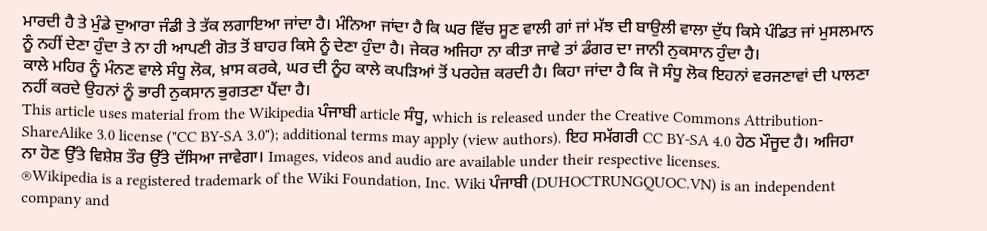ਮਾਰਦੀ ਹੈ ਤੇ ਮੁੰਡੇ ਦੁਆਰਾ ਜੰਡੀ ਤੇ ਤੱਕ ਲਗਾਇਆ ਜਾਂਦਾ ਹੈ। ਮੰਨਿਆ ਜਾਂਦਾ ਹੈ ਕਿ ਘਰ ਵਿੱਚ ਸੂਣ ਵਾਲੀ ਗਾਂ ਜਾਂ ਮੱਝ ਦੀ ਬਾਉਲੀ ਵਾਲਾ ਦੁੱਧ ਕਿਸੇ ਪੰਡਿਤ ਜਾਂ ਮੁਸਲਮਾਨ ਨੂੰ ਨਹੀਂ ਦੇਣਾ ਹੁੰਦਾ ਤੇ ਨਾ ਹੀ ਆਪਣੀ ਗੋਤ ਤੋਂ ਬਾਹਰ ਕਿਸੇ ਨੂੰ ਦੇਣਾ ਹੁੰਦਾ ਹੈ। ਜੇਕਰ ਅਜਿਹਾ ਨਾ ਕੀਤਾ ਜਾਵੇ ਤਾਂ ਡੰਗਰ ਦਾ ਜਾਨੀ ਨੁਕਸਾਨ ਹੁੰਦਾ ਹੈ।
ਕਾਲੇ ਮਹਿਰ ਨੂੰ ਮੰਨਣ ਵਾਲੇ ਸੰਧੂ ਲੋਕ, ਖ਼ਾਸ ਕਰਕੇ, ਘਰ ਦੀ ਨੂੰਹ ਕਾਲੇ ਕਪੜਿਆਂ ਤੋਂ ਪਰਹੇਜ਼ ਕਰਦੀ ਹੈ। ਕਿਹਾ ਜਾਂਦਾ ਹੈ ਕਿ ਜੋ ਸੰਧੂ ਲੋਕ ਇਹਨਾਂ ਵਰਜਣਾਵਾਂ ਦੀ ਪਾਲਣਾ ਨਹੀਂ ਕਰਦੇ ਉਹਨਾਂ ਨੂੰ ਭਾਰੀ ਨੁਕਸਾਨ ਭੁਗਤਣਾ ਪੈਂਦਾ ਹੈ।
This article uses material from the Wikipedia ਪੰਜਾਬੀ article ਸੰਧੂ, which is released under the Creative Commons Attribution-ShareAlike 3.0 license ("CC BY-SA 3.0"); additional terms may apply (view authors). ਇਹ ਸਮੱਗਰੀ CC BY-SA 4.0 ਹੇਠ ਮੌਜੂਦ ਹੈ। ਅਜਿਹਾ ਨਾ ਹੋਣ ਉੱਤੇ ਵਿਸ਼ੇਸ਼ ਤੌਰ ਉੱਤੇ ਦੱਸਿਆ ਜਾਵੇਗਾ। Images, videos and audio are available under their respective licenses.
®Wikipedia is a registered trademark of the Wiki Foundation, Inc. Wiki ਪੰਜਾਬੀ (DUHOCTRUNGQUOC.VN) is an independent company and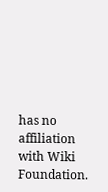has no affiliation with Wiki Foundation.